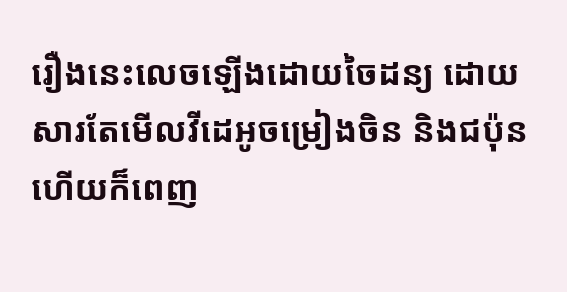រឿងនេះលេចឡើងដោយចៃដន្យ ដោយសារតែមើលវីដេអូចម្រៀងចិន និងជប៉ុន ហើយក៏ពេញ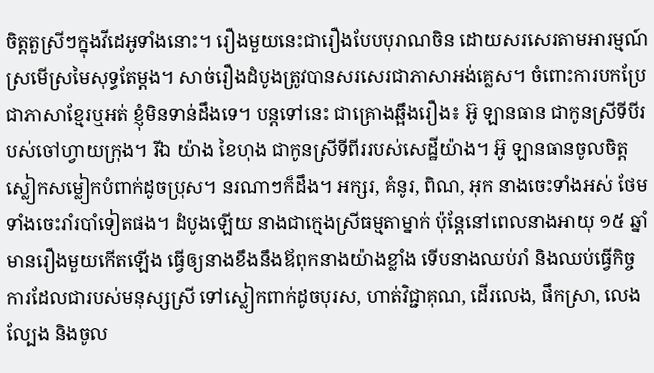ចិត្តតួស្រីៗក្នុងវីដេអូទាំងនោះ។ រឿងមួយនេះជារឿងបែបបុរាណចិន ដោយសរសេរតាមអារម្មណ៍ស្រមើស្រមៃសុទ្ធតែម្តង។ សាច់រឿងដំបូងត្រូវបានសរសេរជាភាសាអង់គ្លេស។ ចំពោះការបកប្រែជាភាសាខ្មែរឬអត់ ខ្ញុំមិនទាន់ដឹងទេ។ បន្តទៅនេះ ជាគ្រោងឆ្អឹងរឿង៖ អ៊ូ ឡានធាន ជាកូនស្រីទីបីរបស់ចៅហ្វាយក្រុង។ រីឯ យ៉ាង ខៃហុង ជាកូនស្រីទីពីររបស់សេដ្ឋីយ៉ាង។ អ៊ូ ឡានធានចូលចិត្តស្លៀកសម្លៀកបំពាក់ដូចប្រុស។ នរណាៗក៏ដឹង។ អក្សរ, គំនូរ, ពិណ, អុក នាងចេះទាំងអស់ ថែមទាំងចេះរាំរបាំទៀតផង។ ដំបូងឡើយ នាងជាក្មេងស្រីធម្មតាម្នាក់ ប៉ុន្តែនៅពេលនាងអាយុ ១៥ ឆ្នាំ មានរឿងមួយកើតឡើង ធ្វើឲ្យនាងខឹងនឹងឪពុកនាងយ៉ាងខ្លាំង ទើបនាងឈប់រាំ និងឈប់ធ្វើកិច្ចការដែលជារបស់មនុស្សស្រី ទៅស្លៀកពាក់ដូចបុរស, ហាត់វិជ្ជាគុណ, ដើរលេង, ផឹកស្រា, លេងល្បែង និងចូល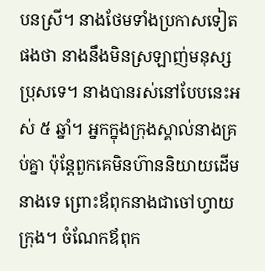បនស្រី។ នាងថែមទាំងប្រកាសទៀតផងថា នាងនឹងមិនស្រឡាញ់មនុស្សប្រុសទេ។ នាងបានរស់នៅបែបនេះអស់ ៥ ឆ្នាំ។ អ្នកក្នុងក្រុងស្គាល់នាងគ្រប់គ្នា ប៉ុន្តែពួកគេមិនហ៊ាននិយាយដើមនាងទេ ព្រោះឪពុកនាងជាចៅហ្វាយក្រុង។ ចំណែកឪពុក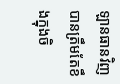ឡានធានវិញ បានត្រឹមតែខឹងក្នុងចិ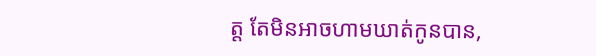ត្ត តែមិនអាចហាមឃាត់កូនបាន,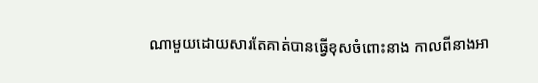ណាមួយដោយសារតែគាត់បានធ្វើខុសចំពោះនាង កាលពីនាងអា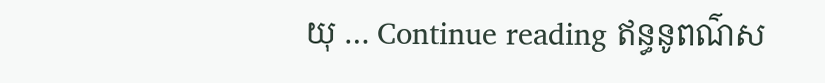យុ … Continue reading ឥន្ធនូពណ៌ស